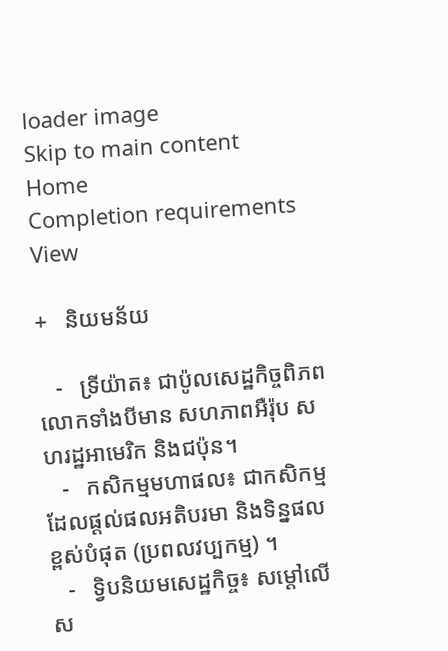loader image
Skip to main content
Home
Completion requirements
View

+   និយមន័យ

   -   ទ្រីយ៉ាត៖ ជាប៉ូលសេដ្ឋកិច្ចពិភពលោកទាំងបីមាន សហភាពអឺរ៉ុប សហរដ្ឋអាមេរិក និងជប៉ុន។
   -   កសិកម្មមហាផល៖ ជាកសិកម្មដែលផ្ដល់ផលអតិបរមា និងទិន្នផលខ្ពស់បំផុត (ប្រពលវប្បកម្ម) ។
   -   ទ្វិបនិយមសេដ្ឋកិច្ច៖ សម្ដៅលើស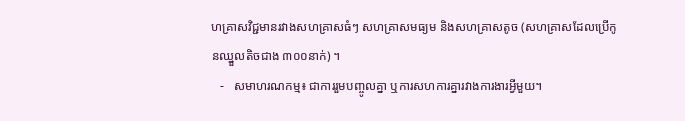ហគ្រាសវិជ្ជមានរវាងសហគ្រាសធំៗ សហគ្រាសមធ្យម និងសហគ្រាសតូច (សហគ្រាសដែលប្រើកូនឈ្នួលតិចជាង ៣០០នាក់) ។
   -   សមាហរណកម្ម៖ ជាការរួមបញ្ចូលគ្នា ឬការសហការគ្នារវាងការងារអ្វីមួយ។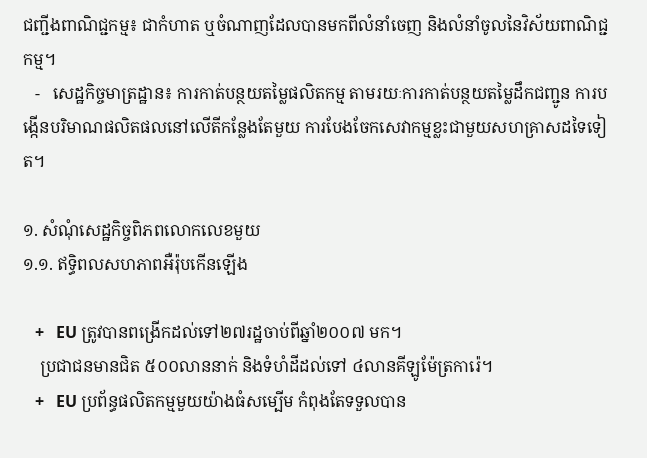ជញ្ជីងពាណិជ្ជកម្ម៖ ជាកំហាត ឬចំណាញដែលបានមកពីលំនាំចេញ និងលំនាំចូលនៃវិស័យពាណិជ្ជកម្ម។
   -   សេដ្ឋកិច្ចមាត្រដ្ឋាន៖ ការកាត់បន្ថយតម្លៃផលិតកម្ម តាមរយៈការកាត់បន្ថយតម្លៃដឹកជញ្ជូន ការបង្កើនបរិមាណផលិតផលនៅលើតីកន្លែងតែមួយ ការបែងចែកសេវាកម្មខ្លះជាមួយសហគ្រាសដទៃទៀត។

១. សំណុំសេដ្ឋកិច្ចពិភពលោកលេខមួយ
១.១. ឥទ្ធិពលសហភាពអឺរ៉ុបកើនឡើង

   +   EU ត្រូវបានពង្រើកដល់ទៅ២៧រដ្ឋចាប់ពីឆ្នាំ២០០៧ មក។
    ប្រជាជនមានជិត ៥០០លាននាក់ និងទំហំដីដល់ទៅ ៤លានគីឡូម៉ែត្រការ៉េ។
   +   EU ប្រព័ន្ធផលិតកម្មមួយយ៉ាងធំសម្បើម កំពុងតែទទួលបាន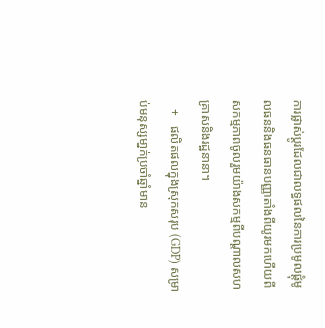ការផ្លាស់ប្តូរដែលជាលទ្ធផលនៃការប្រមូលផ្តុំមូលធននិងធនធានបញ្ញាតាំងពីយូរមកហើយពីសកម្មភាពចូលរួមយ៉ាងសកម្មពីបណ្តាលសហគ្រាសនិងរដ្ឋនានា។
   +   ផលិតផលក្នុងស្រុកសរុប (GDP) សម្រាប់មនុស្សមា្នក់ប្រចាំឆ្នាំមាន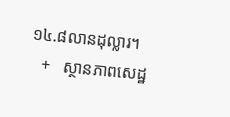១៤.៨លានដុល្លារ។
   +   ស្ថានភាពសេដ្ឋ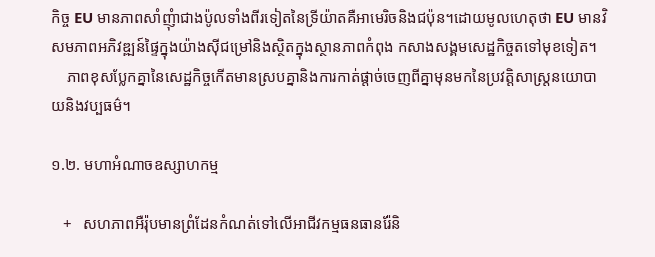កិច្ច EU មានភាពសាំញុំាជាងប៉ូលទាំងពីរទៀតនៃទ្រីយ៉ាតគឺអាមេរិចនិងជប៉ុន។ដោយមូលហេតុថា EU មានវិសមភាពអភិវឌ្ឍន៍ផ្ទៃក្នុងយ៉ាងស៊ីជម្រៅនិងស្ថិតក្នុងស្ថានភាពកំពុង កសាងសង្គមសេដ្ឋកិច្ចតទៅមុខទៀត។
    ភាពខុសប្លែកគ្នានៃសេដ្ឋកិច្ចកើតមានស្របគ្នានិងការកាត់ផ្តាច់ចេញពីគ្នាមុនមកនៃប្រវត្តិសាស្រ្តនយោបាយនិងវប្បធម៌។

១.២. មហាអំណាចឧស្សាហកម្ម

   +   សហភាពអឺរ៉ុបមានព្រំដែនកំណត់ទៅលើអាជីវកម្មធនធានរ៉ែនិ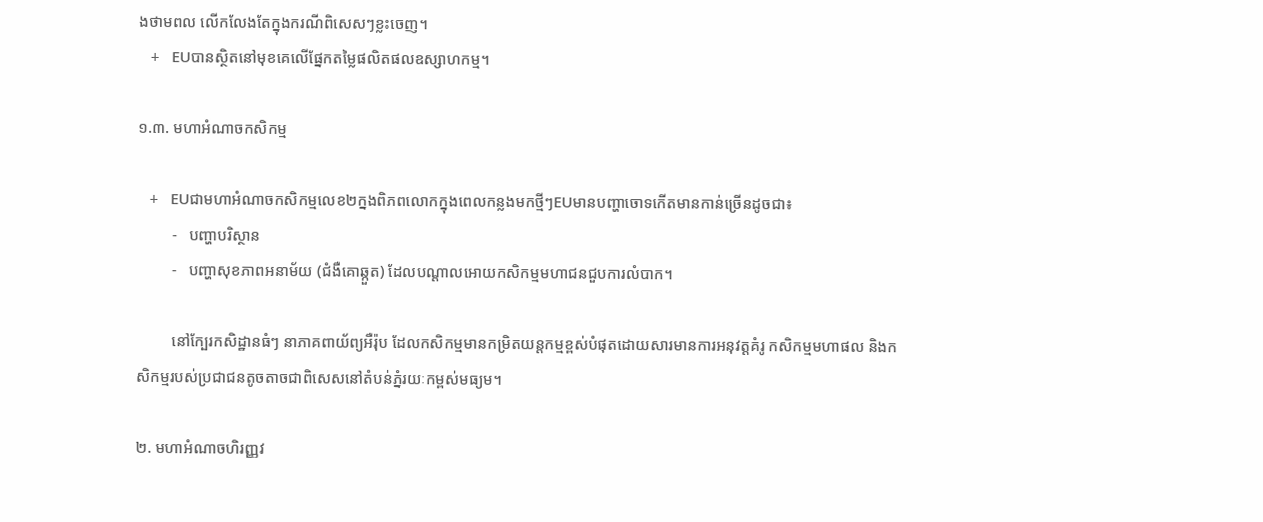ងថាមពល លើកលែងតែក្នុងករណីពិសេសៗខ្លះចេញ។
   +   EUបានស្ថិតនៅមុខគេលើផ្នែកតម្លៃផលិតផលឧស្សាហកម្ម។

១.៣. មហាអំណាចកសិកម្ម

   +   EUជាមហាអំណាចកសិកម្មលេខ២ក្នងពិភពលោកក្នុងពេលកន្លងមកថ្មីៗEUមានបញ្ហាចោទកើតមានកាន់ច្រើនដូចជា៖
         -   បញ្ហាបរិស្ថាន
         -   បញ្ហាសុខភាពអនាម័យ (ជំងឺគោឆ្កួត) ដែលបណ្តាលអោយកសិកម្មមហាជនជួបការលំបាក។

         នៅក្បែរកសិដ្ឋានធំៗ នាភាគពាយ័ព្យអឺរ៉ុប ដែលកសិកម្មមានកម្រិតយន្តកម្មខ្ពស់បំផុតដោយសារមានការអនុវត្តគំរូ កសិកម្មមហាផល និងកសិកម្មរបស់ប្រជាជនតូចតាចជាពិសេសនៅតំបន់ភ្នំរយៈកម្ពស់មធ្យម។

២. មហាអំណាចហិរញ្ញវ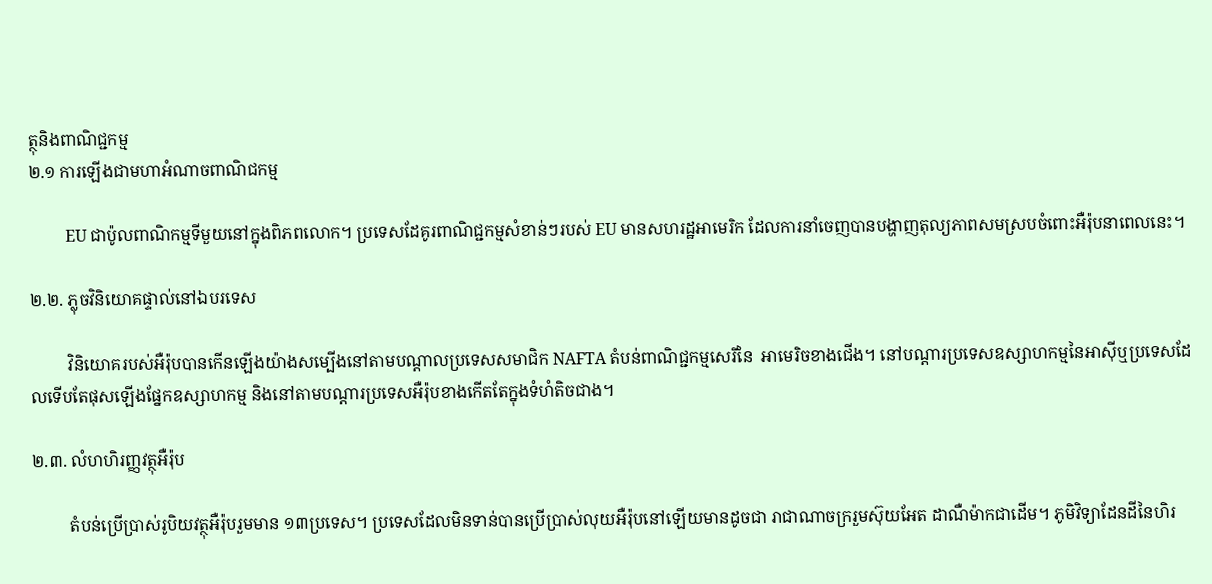ត្ថុនិងពាណិជ្ជកម្ម
២.១ ការឡើងជាមហាអំណាចពាណិជកម្ម

         EU ជាប៉ូលពាណិកម្មទីមួយនៅក្នុងពិភពលោក។ ប្រទេសដែគូរពាណិជ្ជកម្មសំខាន់ៗរបស់ EU មានសហរដ្ឋអាមេរិក ដែលការនាំចេញបានបង្ហាញតុល្យភាពសមស្របចំពោះអឺរ៉ុបនាពេលនេះ។

២.២. ភ្លុចវិនិយោគផ្ទាល់នៅឯបរទេស

         វិនិយោគរបស់អឺរ៉ុបបានកើនឡើងយ៉ាងសម្បើងនៅតាមបណ្តាលប្រទេសសមាជិក NAFTA តំបន់ពាណិជ្ជកម្មសេរីនៃ  អាមេរិចខាងជើង។ នៅបណ្តារប្រទេសឧស្សាហកម្មនៃអាស៊ីឬប្រទេសដែលទើបតែផុសឡើងផ្នែកឧស្សាហកម្ម និងនៅតាមបណ្តារប្រទេសអឺរ៉ុបខាងកើតតែក្នុងទំហំតិចជាង។

២.៣. លំហហិរញ្ញវត្ថុអឺរ៉ុប

         តំបន់ប្រើប្រាស់រូបិយវត្ថុអឺរ៉ុបរួមមាន ១៣ប្រទេស។ ប្រទេសដែលមិនទាន់បានប្រើប្រាស់លុយអឺរ៉ុបនៅឡើយមានដូចជា រាជាណាចក្ររួមស៊ុយអែត ដាណឺម៉ាកជាដើម។ ភូមិវិទ្យាដែនដីនៃហិរ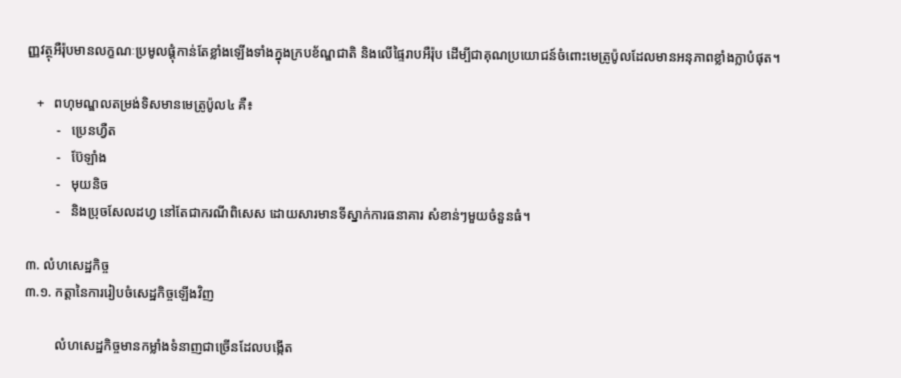ញ្ញវត្ថុអឺរ៉ុបមានលក្ខណៈប្រមូលផ្តុំកាន់តែខ្លាំងឡើងទាំងក្នុងក្របខ័ណ្ឌជាតិ និងលើផ្ទៃរាបអឺរ៉ុប ដើម្បីជាគុណប្រយោជន៍ចំពោះមេត្រូប៉ូលដែលមានអនុភាពខ្លាំងក្លាបំផុត។

   +   ពហុមណ្ឌលតម្រង់ទិសមានមេត្រូប៉ូល៤ គឺ៖
         -   ប្រេនហ្វឺត
         -   ប៊ែឡាំង
         -   មុយនិច
         -   និងប្រុចសែលដហ្វ នៅតែជាករណីពិសេស ដោយសារមានទីស្នាក់ការធនាគារ សំខាន់ៗមួយចំនួនធំ។

៣. លំហសេដ្ឋកិច្ច
៣.១. កត្តានៃការរៀបចំសេដ្ឋកិច្ចឡើងវិញ

         លំហសេដ្ឋកិច្ចមានកម្លាំងទំនាញជាច្រើនដែលបង្កើត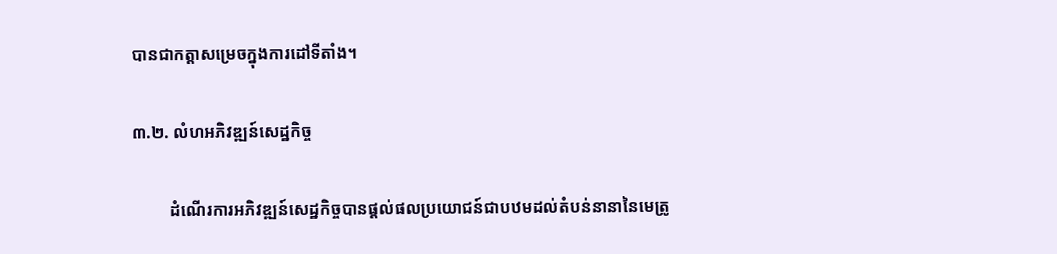បានជាកត្តាសម្រេចក្នុងការដៅទីតាំង។

៣.២. លំហអភិវឌ្ឍន៍សេដ្ឋកិច្ច

         ដំណើរការអភិវឌ្ឍន៍សេដ្ឋកិច្ចបានផ្តល់ផលប្រយោជន៍ជាបឋមដល់តំបន់នានានៃមេត្រូ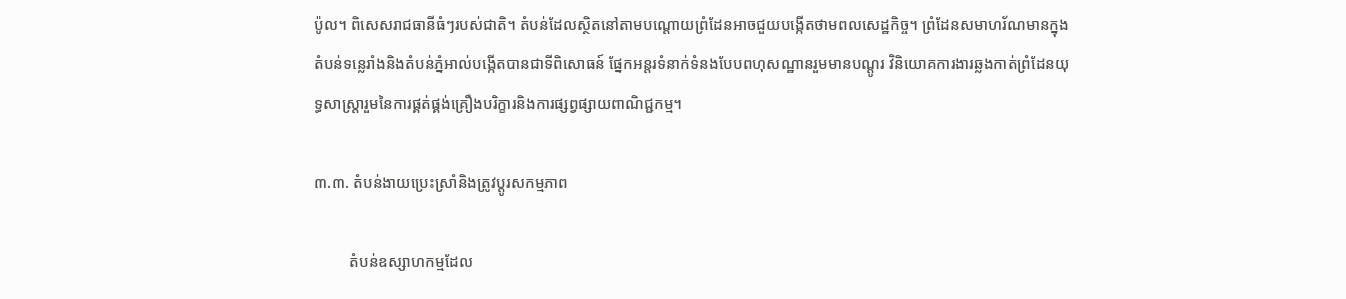ប៉ូល។ ពិសេសរាជធានីធំៗរបស់ជាតិ។ តំបន់ដែលស្ថិតនៅតាមបណ្តោយព្រំដែនអាចជួយបងើ្កតថាមពលសេដ្ឋកិច្ច។ ព្រំដែនសមាហរ័ណមានក្នុងតំបន់ទន្លេរាំងនិងតំបន់ភ្នំអាល់បង្កើតបានជាទីពិសោធន៍ ផ្នែកអន្តរទំនាក់ទំនងបែបពហុសណ្ឋានរួមមានបណ្តូរ វិនិយោគការងារឆ្លងកាត់ព្រំដែនយុទ្ធសាស្រ្តារួមនៃការផ្គត់ផ្គង់គ្រឿងបរិក្ខារនិងការផ្សព្វផ្សាយពាណិជ្ជកម្ម។

៣.៣. តំបន់ងាយប្រេះស្រាំនិងត្រូវប្តូរសកម្មភាព

         តំបន់ឧស្សាហកម្មដែល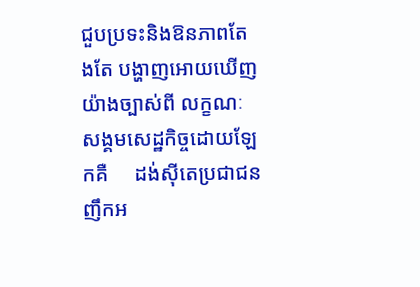ជួបប្រទះនិងឱនភាពតែងតែ បង្ហាញអោយឃើញយ៉ាងច្បាស់ពី លក្ខណៈសង្គមសេដ្ឋកិច្ចដោយឡែកគឺ     ដង់ស៊ីតេប្រជាជនញឹកអ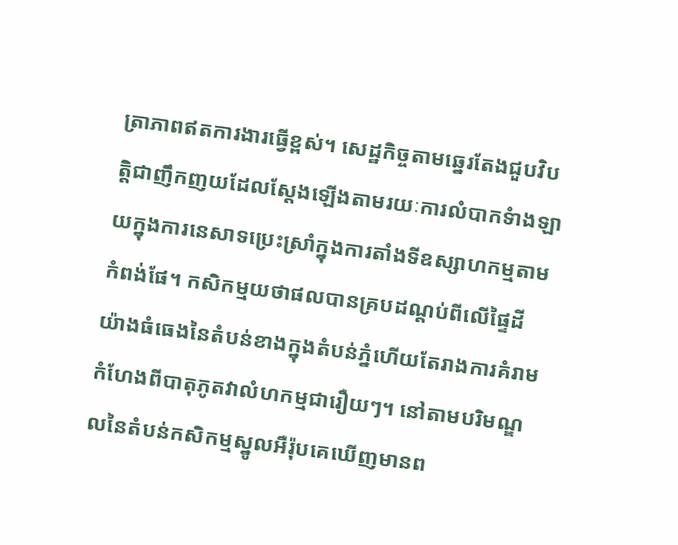ត្រាភាពឥតការងារធ្វើខ្ពស់។ សេដ្ឋកិច្ចតាមឆ្នេរតែងជួបវិបត្តិជាញឹកញយដែលស្តែងឡើងតាមរយៈការលំបាកទំាងឡាយក្នុងការនេសាទប្រេះស្រាំក្នុងការតាំងទីឧស្សាហកម្មតាមកំពង់ផែ។ កសិកម្មយថាផលបានគ្របដណ្តប់ពីលើផ្ទៃដីយ៉ាងធំធេងនៃតំបន់ខាងក្នុងតំបន់ភ្នំហើយតែរាងការគំរាមកំហែងពីបាតុភូតវាលំហកម្មជារឿយៗ។ នៅតាមបរិមណ្ឌលនៃតំបន់កសិកម្មស្នូលអឺរ៉ុបគេឃើញមានព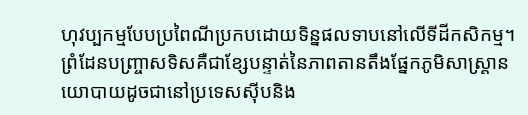ហុវប្បកម្មបែបប្រពៃណីប្រកបដោយទិន្នផលទាបនៅលើទីដីកសិកម្ម។ ព្រំដែនបញ្រ្ចាសទិសគឺជាខ្សែបន្ទាត់នៃភាពតានតឹងផ្នែកភូមិសាស្រ្តានយោបាយដូចជានៅប្រទេសស៊ីបនិង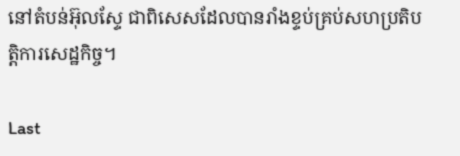នៅតំបន់អ៊ុលស្ទែ ជាពិសេសដែលបានរាំងខ្ទប់គ្រប់សហប្រតិបត្តិការសេដ្ឋកិច្ច។

Last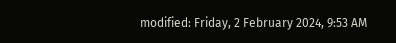modified: Friday, 2 February 2024, 9:53 AM